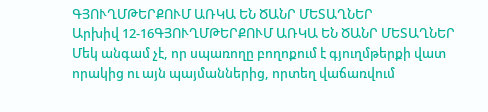ԳՅՈՒՂՄԹԵՐՔՈՒՄ ԱՌԿԱ ԵՆ ԾԱՆՐ ՄԵՏԱՂՆԵՐ
Արխիվ 12-16ԳՅՈՒՂՄԹԵՐՔՈՒՄ ԱՌԿԱ ԵՆ ԾԱՆՐ ՄԵՏԱՂՆԵՐ
Մեկ անգամ չէ, որ սպառողը բողոքում է գյուղմթերքի վատ որակից ու այն պայմաններից, որտեղ վաճառվում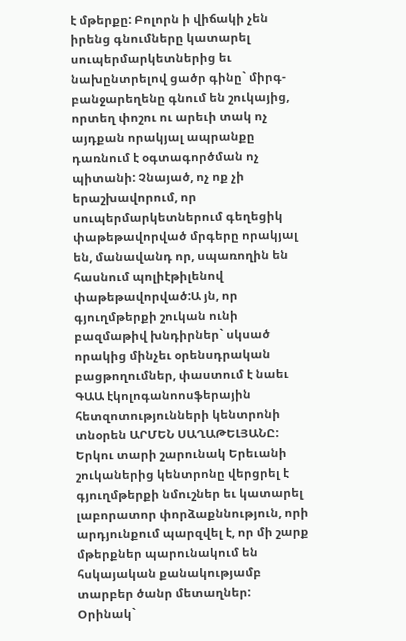է մթերքը: Բոլորն ի վիճակի չեն իրենց գնումները կատարել սուպերմարկետներից եւ նախընտրելով ցածր գինը` միրգ-բանջարեղենը գնում են շուկայից, որտեղ փոշու ու արեւի տակ ոչ այդքան որակյալ ապրանքը դառնում է օգտագործման ոչ պիտանի: Չնայած, ոչ ոք չի երաշխավորում, որ սուպերմարկետներում գեղեցիկ փաթեթավորված մրգերը որակյալ են, մանավանդ որ, սպառողին են հասնում պոլիէթիլենով փաթեթավորված:Ա յն, որ գյուղմթերքի շուկան ունի բազմաթիվ խնդիրներ` սկսած որակից մինչեւ օրենսդրական բացթողումներ, փաստում է նաեւ ԳԱԱ էկոլոգանոոսֆերային հետզոտությունների կենտրոնի տնօրեն ԱՐՄԵՆ ՍԱՂԱԹԵԼՅԱՆԸ:
Երկու տարի շարունակ Երեւանի շուկաներից կենտրոնը վերցրել է գյուղմթերքի նմուշներ եւ կատարել լաբորատոր փորձաքննություն, որի արդյունքում պարզվել է, որ մի շարք մթերքներ պարունակում են հսկայական քանակությամբ տարբեր ծանր մետաղներ: Օրինակ`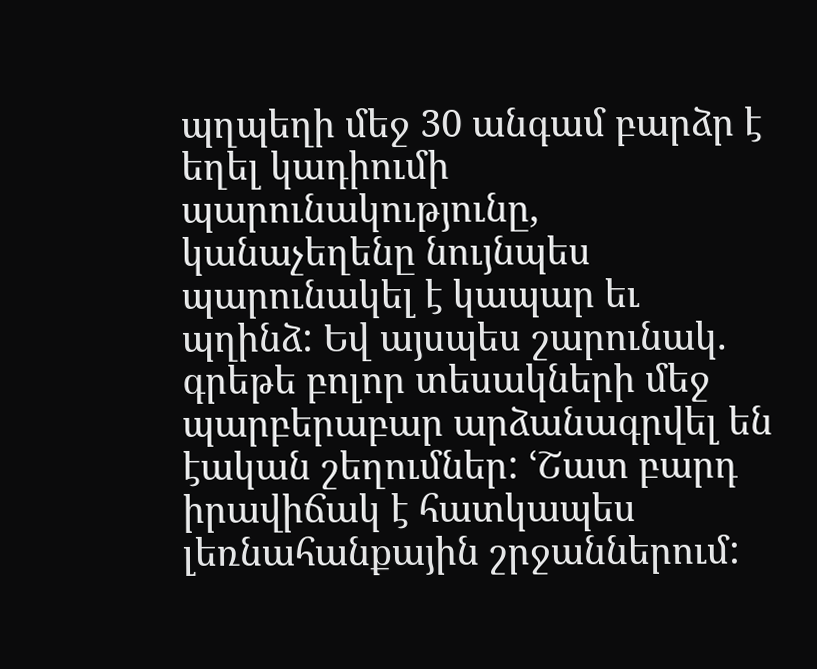պղպեղի մեջ 30 անգամ բարձր է եղել կադիումի պարունակությունը, կանաչեղենը նույնպես պարունակել է կապար եւ պղինձ: Եվ այսպես շարունակ. գրեթե բոլոր տեսակների մեջ պարբերաբար արձանագրվել են էական շեղումներ: ՙՇատ բարդ իրավիճակ է հատկապես լեռնահանքային շրջաններում: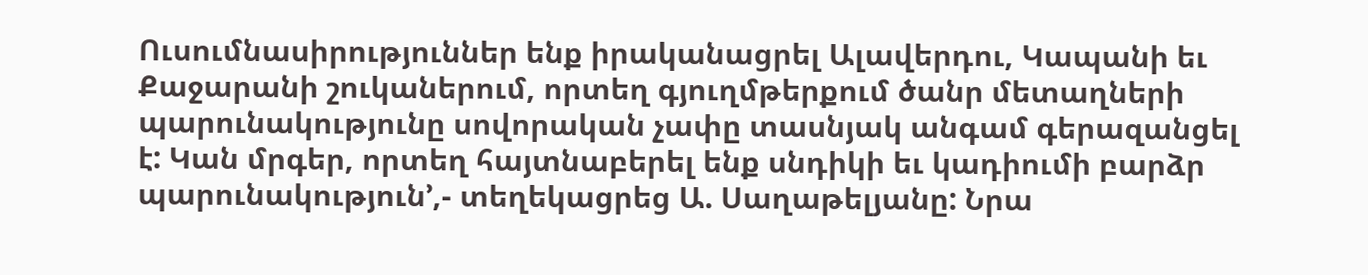Ուսումնասիրություններ ենք իրականացրել Ալավերդու, Կապանի եւ Քաջարանի շուկաներում, որտեղ գյուղմթերքում ծանր մետաղների պարունակությունը սովորական չափը տասնյակ անգամ գերազանցել է: Կան մրգեր, որտեղ հայտնաբերել ենք սնդիկի եւ կադիումի բարձր պարունակություն՚,- տեղեկացրեց Ա. Սաղաթելյանը: Նրա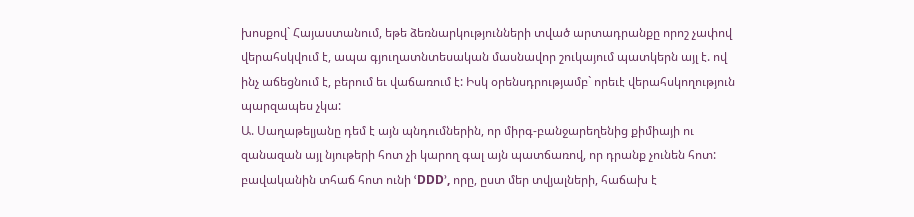խոսքով` Հայաստանում, եթե ձեռնարկությունների տված արտադրանքը որոշ չափով վերահսկվում է, ապա գյուղատնտեսական մասնավոր շուկայում պատկերն այլ է. ով ինչ աճեցնում է, բերում եւ վաճառում է: Իսկ օրենսդրությամբ` որեւէ վերահսկողություն պարզապես չկա:
Ա. Սաղաթելյանը դեմ է այն պնդումներին, որ միրգ-բանջարեղենից քիմիայի ու զանազան այլ նյութերի հոտ չի կարող գալ այն պատճառով, որ դրանք չունեն հոտ: բավականին տհաճ հոտ ունի ՙDDD՚, որը, ըստ մեր տվյալների, հաճախ է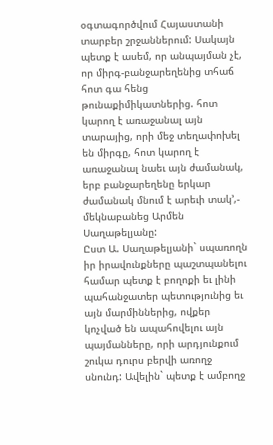օգտագործվում Հայաստանի տարբեր շրջաններում: Սակայն պետք է ասեմ, որ անպայման չէ, որ միրգ-բանջարեղենից տհաճ հոտ գա հենց թունաքիմիկատներից. հոտ կարող է առաջանալ այն տարայից, որի մեջ տեղափոխել են միրգը, հոտ կարող է առաջանալ նաեւ այն ժամանակ, երբ բանջարեղենը երկար ժամանակ մնում է արեւի տակ՚,- մեկնաբանեց Արմեն Սաղաթելյանը:
Ըստ Ա. Սաղաթելյանի` սպառողն իր իրավունքները պաշտպանելու համար պետք է բողոքի եւ լինի պահանջատեր պետությունից եւ այն մարմիններից, ովքեր կոչված են ապահովելու այն պայմանները, որի արդյունքում շուկա դուրս բերվի առողջ սնունդ: Ավելին` պետք է ամբողջ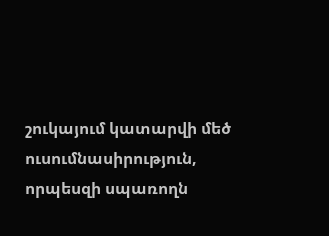շուկայում կատարվի մեծ ուսումնասիրություն, որպեսզի սպառողն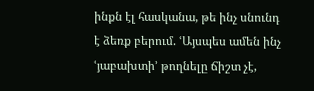ինքն էլ հասկանա, թե ինչ սնունդ է ձեռք բերում. ՙԱյսպես ամեն ինչ ՙյաբախտի՚ թողնելը ճիշտ չէ,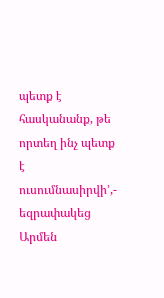պետք է հասկանանք, թե որտեղ ինչ պետք է ուսումնասիրվի՚,- եզրափակեց Արմեն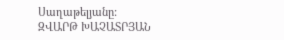Սաղաթելյանը:
ԶՎԱՐԹ ԽԱՉԱՏՐՅԱՆ